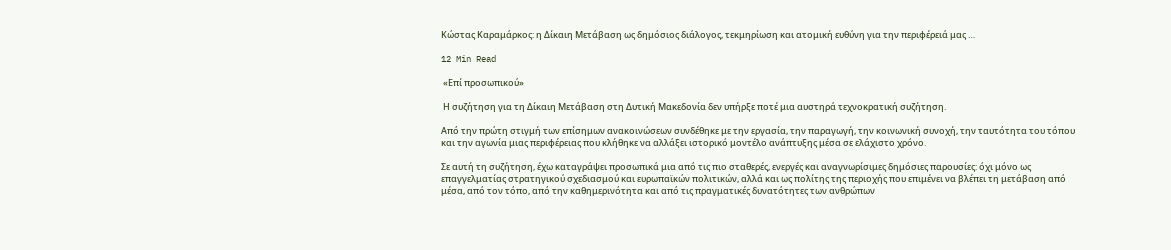Κώστας Καραμάρκος: η Δίκαιη Μετάβαση ως δημόσιος διάλογος, τεκμηρίωση και ατομική ευθύνη για την περιφέρειά μας …

12 Min Read

 «Επί προσωπικού»

 Η συζήτηση για τη Δίκαιη Μετάβαση στη Δυτική Μακεδονία δεν υπήρξε ποτέ μια αυστηρά τεχνοκρατική συζήτηση.

Από την πρώτη στιγμή των επίσημων ανακοινώσεων συνδέθηκε με την εργασία, την παραγωγή, την κοινωνική συνοχή, την ταυτότητα του τόπου και την αγωνία μιας περιφέρειας που κλήθηκε να αλλάξει ιστορικό μοντέλο ανάπτυξης μέσα σε ελάχιστο χρόνο.

Σε αυτή τη συζήτηση, έχω καταγράψει προσωπικά μια από τις πιο σταθερές, ενεργές και αναγνωρίσιμες δημόσιες παρουσίες: όχι μόνο ως επαγγελματίας στρατηγικού σχεδιασμού και ευρωπαϊκών πολιτικών, αλλά και ως πολίτης της περιοχής που επιμένει να βλέπει τη μετάβαση από μέσα, από τον τόπο, από την καθημερινότητα και από τις πραγματικές δυνατότητες των ανθρώπων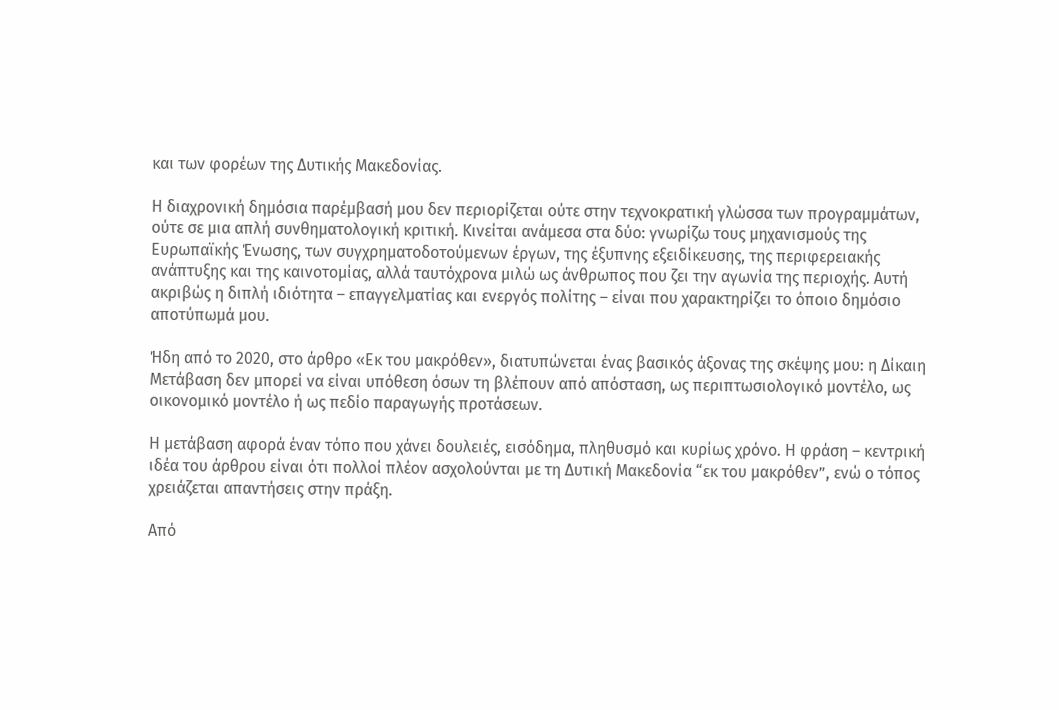και των φορέων της Δυτικής Μακεδονίας.

Η διαχρονική δημόσια παρέμβασή μου δεν περιορίζεται ούτε στην τεχνοκρατική γλώσσα των προγραμμάτων, ούτε σε μια απλή συνθηματολογική κριτική. Κινείται ανάμεσα στα δύο: γνωρίζω τους μηχανισμούς της Ευρωπαϊκής Ένωσης, των συγχρηματοδοτούμενων έργων, της έξυπνης εξειδίκευσης, της περιφερειακής ανάπτυξης και της καινοτομίας, αλλά ταυτόχρονα μιλώ ως άνθρωπος που ζει την αγωνία της περιοχής. Αυτή ακριβώς η διπλή ιδιότητα – επαγγελματίας και ενεργός πολίτης – είναι που χαρακτηρίζει το όποιο δημόσιο αποτύπωμά μου.

Ήδη από το 2020, στο άρθρο «Εκ του μακρόθεν», διατυπώνεται ένας βασικός άξονας της σκέψης μου: η Δίκαιη Μετάβαση δεν μπορεί να είναι υπόθεση όσων τη βλέπουν από απόσταση, ως περιπτωσιολογικό μοντέλο, ως οικονομικό μοντέλο ή ως πεδίο παραγωγής προτάσεων.

Η μετάβαση αφορά έναν τόπο που χάνει δουλειές, εισόδημα, πληθυσμό και κυρίως χρόνο. Η φράση – κεντρική ιδέα του άρθρου είναι ότι πολλοί πλέον ασχολούνται με τη Δυτική Μακεδονία “εκ του μακρόθεν”, ενώ ο τόπος χρειάζεται απαντήσεις στην πράξη.

Από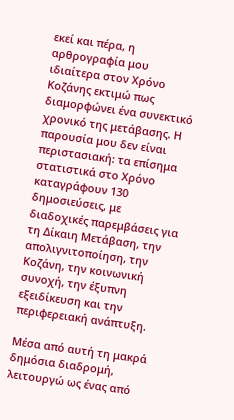εκεί και πέρα, η αρθρογραφία μου ιδιαίτερα στον Χρόνο Κοζάνης εκτιμώ πως διαμορφώνει ένα συνεκτικό χρονικό της μετάβασης. Η παρουσία μου δεν είναι περιστασιακή: τα επίσημα στατιστικά στο Χρόνο καταγράφουν 130 δημοσιεύσεις, με διαδοχικές παρεμβάσεις για τη Δίκαιη Μετάβαση, την απολιγνιτοποίηση, την Κοζάνη, την κοινωνική συνοχή, την έξυπνη εξειδίκευση και την περιφερειακή ανάπτυξη.

Μέσα από αυτή τη μακρά δημόσια διαδρομή, λειτουργώ ως ένας από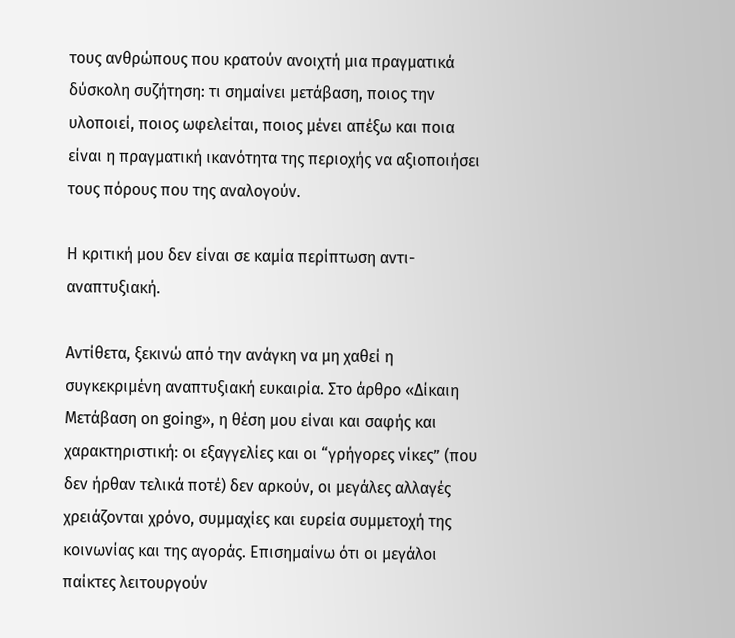τους ανθρώπους που κρατούν ανοιχτή μια πραγματικά δύσκολη συζήτηση: τι σημαίνει μετάβαση, ποιος την υλοποιεί, ποιος ωφελείται, ποιος μένει απέξω και ποια είναι η πραγματική ικανότητα της περιοχής να αξιοποιήσει τους πόρους που της αναλογούν.

Η κριτική μου δεν είναι σε καμία περίπτωση αντι-αναπτυξιακή.

Αντίθετα, ξεκινώ από την ανάγκη να μη χαθεί η συγκεκριμένη αναπτυξιακή ευκαιρία. Στο άρθρο «Δίκαιη Μετάβαση on going», η θέση μου είναι και σαφής και χαρακτηριστική: οι εξαγγελίες και οι “γρήγορες νίκες” (που δεν ήρθαν τελικά ποτέ) δεν αρκούν, οι μεγάλες αλλαγές χρειάζονται χρόνο, συμμαχίες και ευρεία συμμετοχή της κοινωνίας και της αγοράς. Επισημαίνω ότι οι μεγάλοι παίκτες λειτουργούν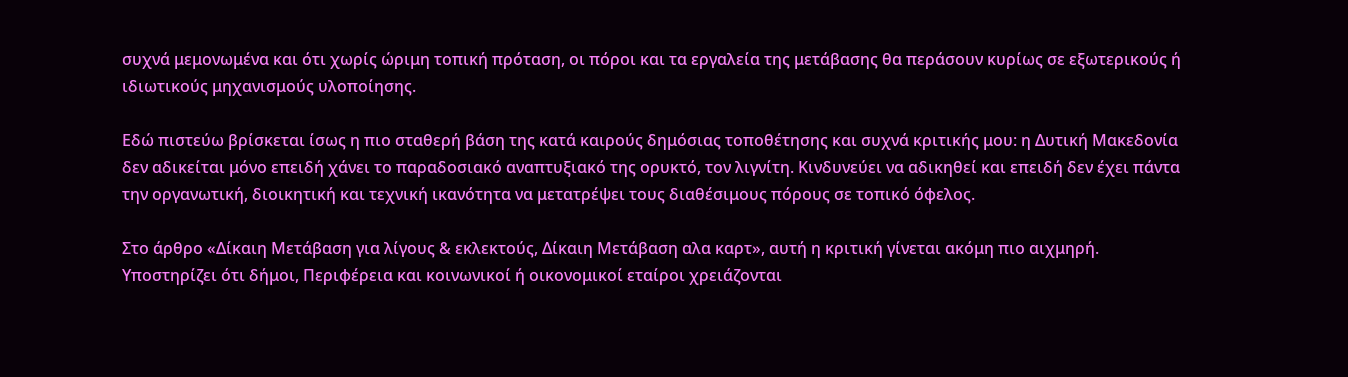συχνά μεμονωμένα και ότι χωρίς ώριμη τοπική πρόταση, οι πόροι και τα εργαλεία της μετάβασης θα περάσουν κυρίως σε εξωτερικούς ή ιδιωτικούς μηχανισμούς υλοποίησης.

Εδώ πιστεύω βρίσκεται ίσως η πιο σταθερή βάση της κατά καιρούς δημόσιας τοποθέτησης και συχνά κριτικής μου: η Δυτική Μακεδονία δεν αδικείται μόνο επειδή χάνει το παραδοσιακό αναπτυξιακό της ορυκτό, τον λιγνίτη. Κινδυνεύει να αδικηθεί και επειδή δεν έχει πάντα την οργανωτική, διοικητική και τεχνική ικανότητα να μετατρέψει τους διαθέσιμους πόρους σε τοπικό όφελος.

Στο άρθρο «Δίκαιη Μετάβαση για λίγους & εκλεκτούς, Δίκαιη Μετάβαση αλα καρτ», αυτή η κριτική γίνεται ακόμη πιο αιχμηρή. Υποστηρίζει ότι δήμοι, Περιφέρεια και κοινωνικοί ή οικονομικοί εταίροι χρειάζονται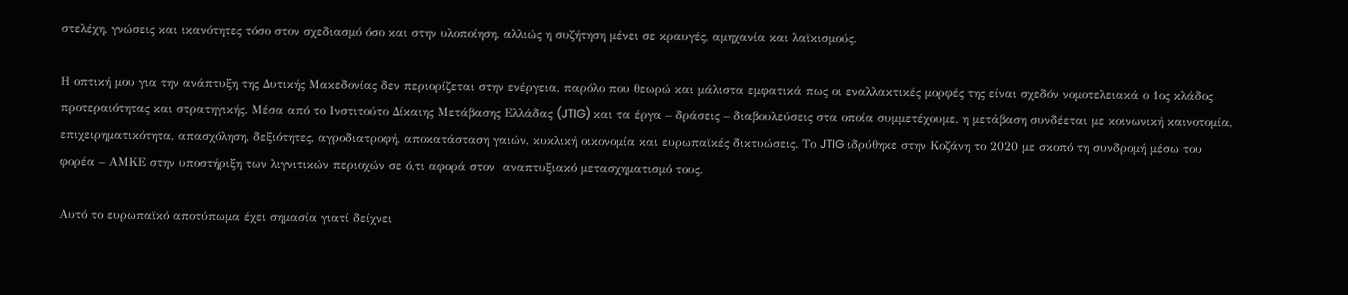στελέχη, γνώσεις και ικανότητες τόσο στον σχεδιασμό όσο και στην υλοποίηση, αλλιώς η συζήτηση μένει σε κραυγές, αμηχανία και λαϊκισμούς.

Η οπτική μου για την ανάπτυξη της Δυτικής Μακεδονίας δεν περιορίζεται στην ενέργεια, παρόλο που θεωρώ και μάλιστα εμφατικά πως οι εναλλακτικές μορφές της είναι σχεδόν νομοτελειακά ο 1ος κλάδος προτεραιότητας και στρατηγικής. Μέσα από το Ινστιτούτο Δίκαιης Μετάβασης Ελλάδας (JTIG) και τα έργα – δράσεις – διαβουλεύσεις στα οποία συμμετέχουμε, η μετάβαση συνδέεται με κοινωνική καινοτομία, επιχειρηματικότητα, απασχόληση, δεξιότητες, αγροδιατροφή, αποκατάσταση γαιών, κυκλική οικονομία και ευρωπαϊκές δικτυώσεις. Το JTIG ιδρύθηκε στην Κοζάνη το 2020 με σκοπό τη συνδρομή μέσω του φορέα – ΑΜΚΕ στην υποστήριξη των λιγνιτικών περιοχών σε ό,τι αφορά στον  αναπτυξιακό μετασχηματισμό τους.

Αυτό το ευρωπαϊκό αποτύπωμα έχει σημασία γιατί δείχνει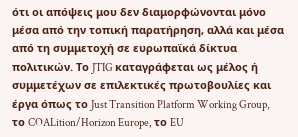ότι οι απόψεις μου δεν διαμορφώνονται μόνο μέσα από την τοπική παρατήρηση, αλλά και μέσα από τη συμμετοχή σε ευρωπαϊκά δίκτυα πολιτικών. Το JTIG καταγράφεται ως μέλος ή συμμετέχων σε επιλεκτικές πρωτοβουλίες και έργα όπως το Just Transition Platform Working Group, το COALition/Horizon Europe, το EU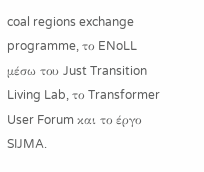coal regions exchange programme, το ENoLL μέσω του Just Transition Living Lab, το Transformer User Forum και το έργο SIJMA.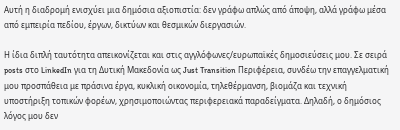Αυτή η διαδρομή ενισχύει μια δημόσια αξιοπιστία: δεν γράφω απλώς από άποψη, αλλά γράφω μέσα από εμπειρία πεδίου, έργων, δικτύων και θεσμικών διεργασιών.

Η ίδια διπλή ταυτότητα απεικονίζεται και στις αγγλόφωνες/ευρωπαϊκές δημοσιεύσεις μου. Σε σειρά posts στο LinkedIn για τη Δυτική Μακεδονία ως Just Transition Περιφέρεια, συνδέω την επαγγελματική μου προσπάθεια με πράσινα έργα, κυκλική οικονομία, τηλεθέρμανση, βιομάζα και τεχνική υποστήριξη τοπικών φορέων, χρησιμοποιώντας περιφερειακά παραδείγματα. Δηλαδή, ο δημόσιος λόγος μου δεν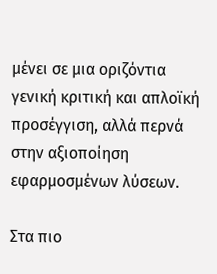μένει σε μια οριζόντια γενική κριτική και απλοϊκή προσέγγιση, αλλά περνά στην αξιοποίηση εφαρμοσμένων λύσεων.

Στα πιο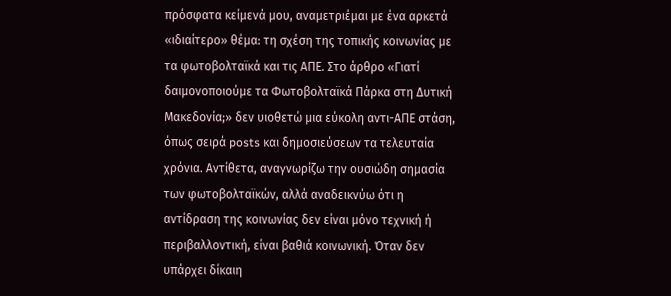πρόσφατα κείμενά μου, αναμετριέμαι με ένα αρκετά «ιδιαίτερο» θέμα: τη σχέση της τοπικής κοινωνίας με τα φωτοβολταϊκά και τις ΑΠΕ. Στο άρθρο «Γιατί δαιμονοποιούμε τα Φωτοβολταϊκά Πάρκα στη Δυτική Μακεδονία;» δεν υιοθετώ μια εύκολη αντι-ΑΠΕ στάση, όπως σειρά posts και δημοσιεύσεων τα τελευταία χρόνια. Αντίθετα, αναγνωρίζω την ουσιώδη σημασία των φωτοβολταϊκών, αλλά αναδεικνύω ότι η αντίδραση της κοινωνίας δεν είναι μόνο τεχνική ή περιβαλλοντική, είναι βαθιά κοινωνική. Όταν δεν υπάρχει δίκαιη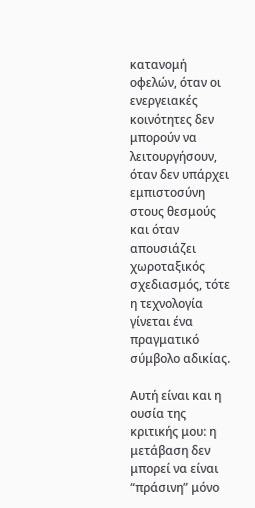κατανομή οφελών, όταν οι ενεργειακές κοινότητες δεν μπορούν να λειτουργήσουν, όταν δεν υπάρχει εμπιστοσύνη στους θεσμούς και όταν απουσιάζει χωροταξικός σχεδιασμός, τότε η τεχνολογία γίνεται ένα πραγματικό σύμβολο αδικίας.

Αυτή είναι και η ουσία της κριτικής μου: η μετάβαση δεν μπορεί να είναι “πράσινη” μόνο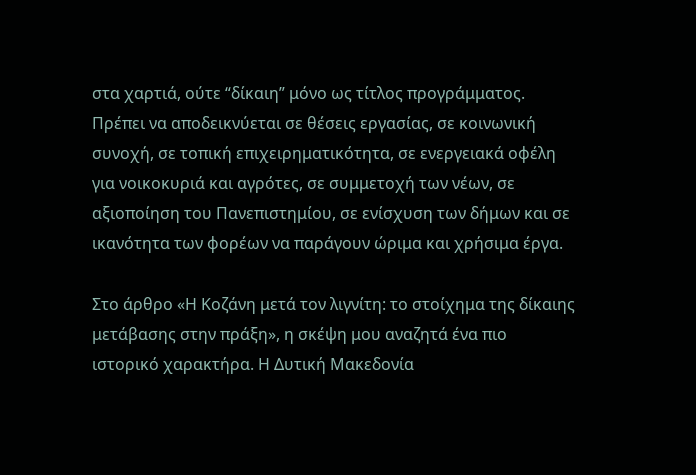στα χαρτιά, ούτε “δίκαιη” μόνο ως τίτλος προγράμματος. Πρέπει να αποδεικνύεται σε θέσεις εργασίας, σε κοινωνική συνοχή, σε τοπική επιχειρηματικότητα, σε ενεργειακά οφέλη για νοικοκυριά και αγρότες, σε συμμετοχή των νέων, σε αξιοποίηση του Πανεπιστημίου, σε ενίσχυση των δήμων και σε ικανότητα των φορέων να παράγουν ώριμα και χρήσιμα έργα.

Στο άρθρο «Η Κοζάνη μετά τον λιγνίτη: το στοίχημα της δίκαιης μετάβασης στην πράξη», η σκέψη μου αναζητά ένα πιο ιστορικό χαρακτήρα. Η Δυτική Μακεδονία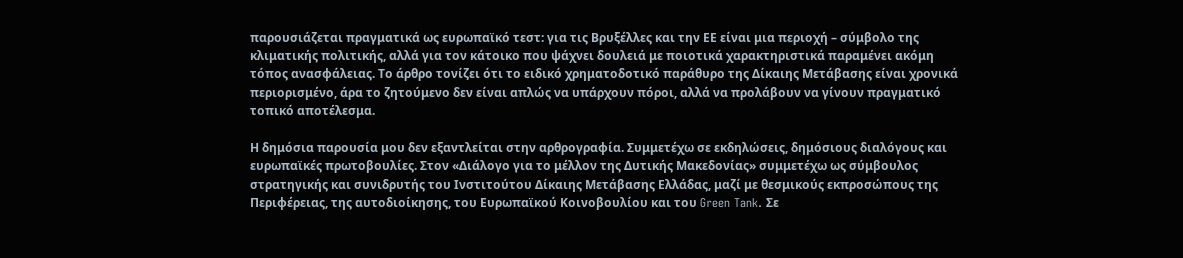παρουσιάζεται πραγματικά ως ευρωπαϊκό τεστ: για τις Βρυξέλλες και την ΕΕ είναι μια περιοχή – σύμβολο της κλιματικής πολιτικής, αλλά για τον κάτοικο που ψάχνει δουλειά με ποιοτικά χαρακτηριστικά παραμένει ακόμη τόπος ανασφάλειας. Το άρθρο τονίζει ότι το ειδικό χρηματοδοτικό παράθυρο της Δίκαιης Μετάβασης είναι χρονικά περιορισμένο, άρα το ζητούμενο δεν είναι απλώς να υπάρχουν πόροι, αλλά να προλάβουν να γίνουν πραγματικό τοπικό αποτέλεσμα.

Η δημόσια παρουσία μου δεν εξαντλείται στην αρθρογραφία. Συμμετέχω σε εκδηλώσεις, δημόσιους διαλόγους και ευρωπαϊκές πρωτοβουλίες. Στον «Διάλογο για το μέλλον της Δυτικής Μακεδονίας» συμμετέχω ως σύμβουλος στρατηγικής και συνιδρυτής του Ινστιτούτου Δίκαιης Μετάβασης Ελλάδας, μαζί με θεσμικούς εκπροσώπους της Περιφέρειας, της αυτοδιοίκησης, του Ευρωπαϊκού Κοινοβουλίου και του Green Tank. Σε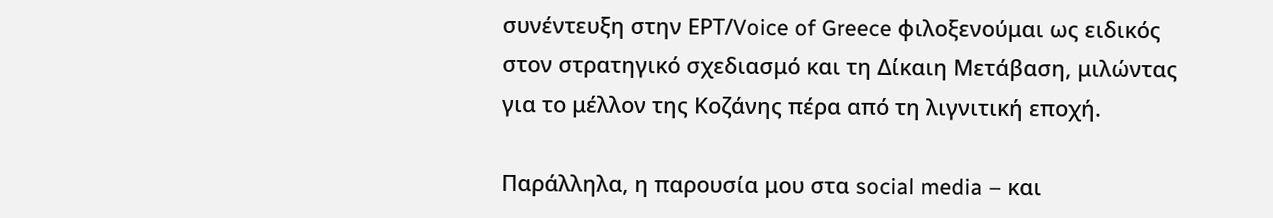συνέντευξη στην ΕΡΤ/Voice of Greece φιλοξενούμαι ως ειδικός στον στρατηγικό σχεδιασμό και τη Δίκαιη Μετάβαση, μιλώντας για το μέλλον της Κοζάνης πέρα από τη λιγνιτική εποχή.

Παράλληλα, η παρουσία μου στα social media – και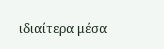ιδιαίτερα μέσα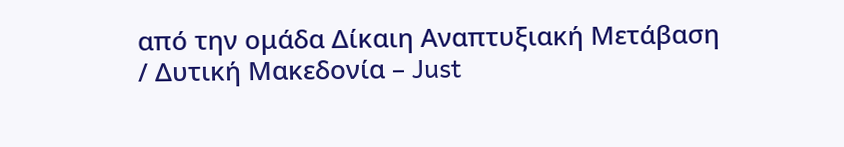από την ομάδα Δίκαιη Αναπτυξιακή Μετάβαση / Δυτική Μακεδονία – Just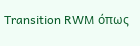Transition RWM όπως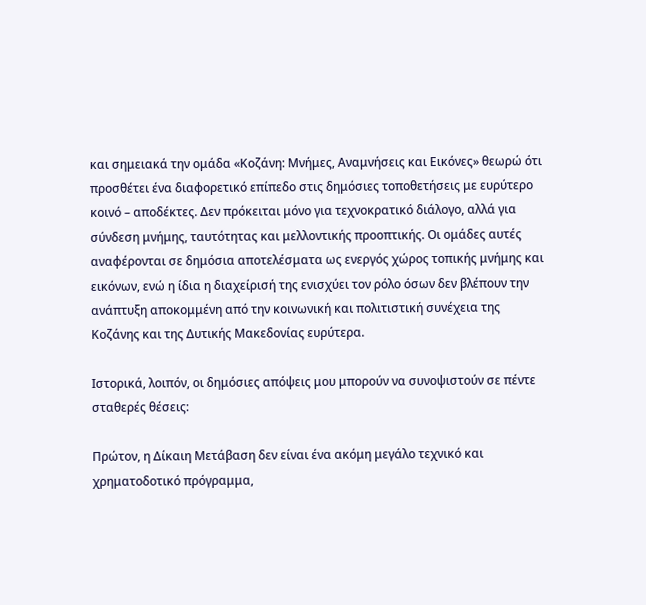και σημειακά την ομάδα «Κοζάνη: Μνήμες, Αναμνήσεις και Εικόνες» θεωρώ ότι προσθέτει ένα διαφορετικό επίπεδο στις δημόσιες τοποθετήσεις με ευρύτερο κοινό – αποδέκτες. Δεν πρόκειται μόνο για τεχνοκρατικό διάλογο, αλλά για σύνδεση μνήμης, ταυτότητας και μελλοντικής προοπτικής. Οι ομάδες αυτές αναφέρονται σε δημόσια αποτελέσματα ως ενεργός χώρος τοπικής μνήμης και εικόνων, ενώ η ίδια η διαχείρισή της ενισχύει τον ρόλο όσων δεν βλέπουν την ανάπτυξη αποκομμένη από την κοινωνική και πολιτιστική συνέχεια της Κοζάνης και της Δυτικής Μακεδονίας ευρύτερα.

Ιστορικά, λοιπόν, οι δημόσιες απόψεις μου μπορούν να συνοψιστούν σε πέντε σταθερές θέσεις:

Πρώτον, η Δίκαιη Μετάβαση δεν είναι ένα ακόμη μεγάλο τεχνικό και χρηματοδοτικό πρόγραμμα,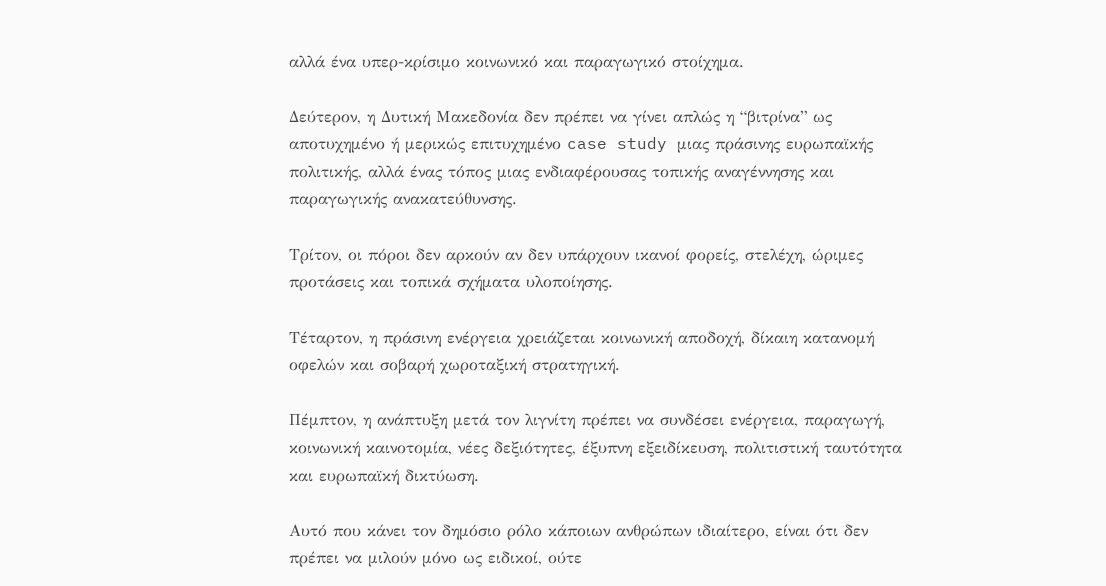αλλά ένα υπερ-κρίσιμο κοινωνικό και παραγωγικό στοίχημα.

Δεύτερον, η Δυτική Μακεδονία δεν πρέπει να γίνει απλώς η “βιτρίνα” ως αποτυχημένο ή μερικώς επιτυχημένο case study μιας πράσινης ευρωπαϊκής πολιτικής, αλλά ένας τόπος μιας ενδιαφέρουσας τοπικής αναγέννησης και παραγωγικής ανακατεύθυνσης.

Τρίτον, οι πόροι δεν αρκούν αν δεν υπάρχουν ικανοί φορείς, στελέχη, ώριμες προτάσεις και τοπικά σχήματα υλοποίησης.

Τέταρτον, η πράσινη ενέργεια χρειάζεται κοινωνική αποδοχή, δίκαιη κατανομή οφελών και σοβαρή χωροταξική στρατηγική.

Πέμπτον, η ανάπτυξη μετά τον λιγνίτη πρέπει να συνδέσει ενέργεια, παραγωγή, κοινωνική καινοτομία, νέες δεξιότητες, έξυπνη εξειδίκευση, πολιτιστική ταυτότητα και ευρωπαϊκή δικτύωση.

Αυτό που κάνει τον δημόσιο ρόλο κάποιων ανθρώπων ιδιαίτερο, είναι ότι δεν πρέπει να μιλούν μόνο ως ειδικοί, ούτε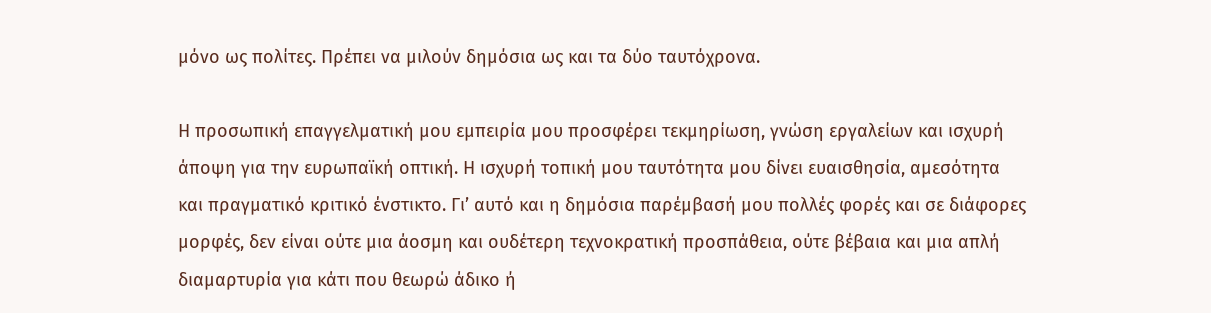μόνο ως πολίτες. Πρέπει να μιλούν δημόσια ως και τα δύο ταυτόχρονα.

Η προσωπική επαγγελματική μου εμπειρία μου προσφέρει τεκμηρίωση, γνώση εργαλείων και ισχυρή άποψη για την ευρωπαϊκή οπτική. Η ισχυρή τοπική μου ταυτότητα μου δίνει ευαισθησία, αμεσότητα και πραγματικό κριτικό ένστικτο. Γι’ αυτό και η δημόσια παρέμβασή μου πολλές φορές και σε διάφορες μορφές, δεν είναι ούτε μια άοσμη και ουδέτερη τεχνοκρατική προσπάθεια, ούτε βέβαια και μια απλή διαμαρτυρία για κάτι που θεωρώ άδικο ή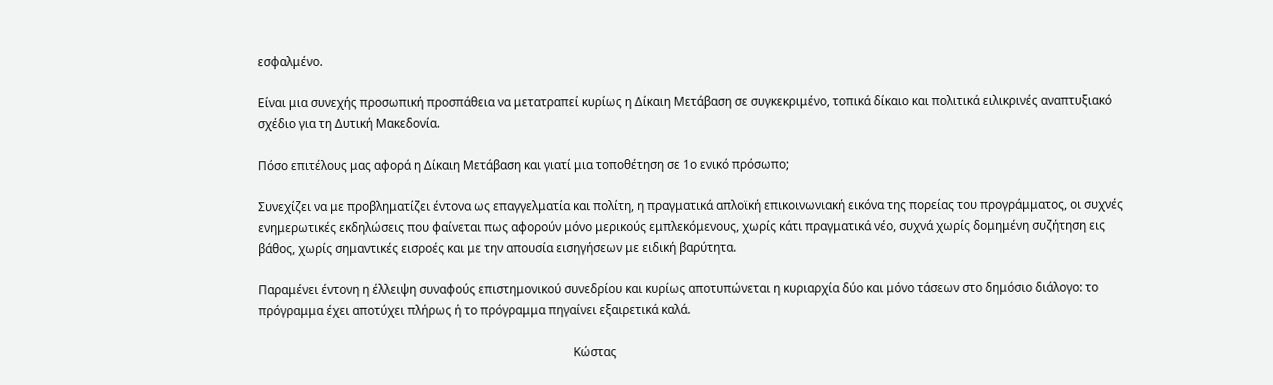εσφαλμένο.

Είναι μια συνεχής προσωπική προσπάθεια να μετατραπεί κυρίως η Δίκαιη Μετάβαση σε συγκεκριμένο, τοπικά δίκαιο και πολιτικά ειλικρινές αναπτυξιακό σχέδιο για τη Δυτική Μακεδονία.

Πόσο επιτέλους μας αφορά η Δίκαιη Μετάβαση και γιατί μια τοποθέτηση σε 1ο ενικό πρόσωπο;

Συνεχίζει να με προβληματίζει έντονα ως επαγγελματία και πολίτη, η πραγματικά απλοϊκή επικοινωνιακή εικόνα της πορείας του προγράμματος, οι συχνές ενημερωτικές εκδηλώσεις που φαίνεται πως αφορούν μόνο μερικούς εμπλεκόμενους, χωρίς κάτι πραγματικά νέο, συχνά χωρίς δομημένη συζήτηση εις βάθος, χωρίς σημαντικές εισροές και με την απουσία εισηγήσεων με ειδική βαρύτητα.

Παραμένει έντονη η έλλειψη συναφούς επιστημονικού συνεδρίου και κυρίως αποτυπώνεται η κυριαρχία δύο και μόνο τάσεων στο δημόσιο διάλογο: το πρόγραμμα έχει αποτύχει πλήρως ή το πρόγραμμα πηγαίνει εξαιρετικά καλά.

                                                                                                         Κώστας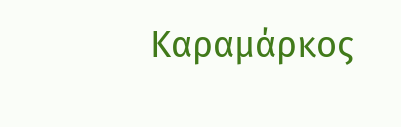Καραμάρκος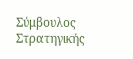Σύμβουλος Στρατηγικής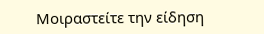Μοιραστείτε την είδηση